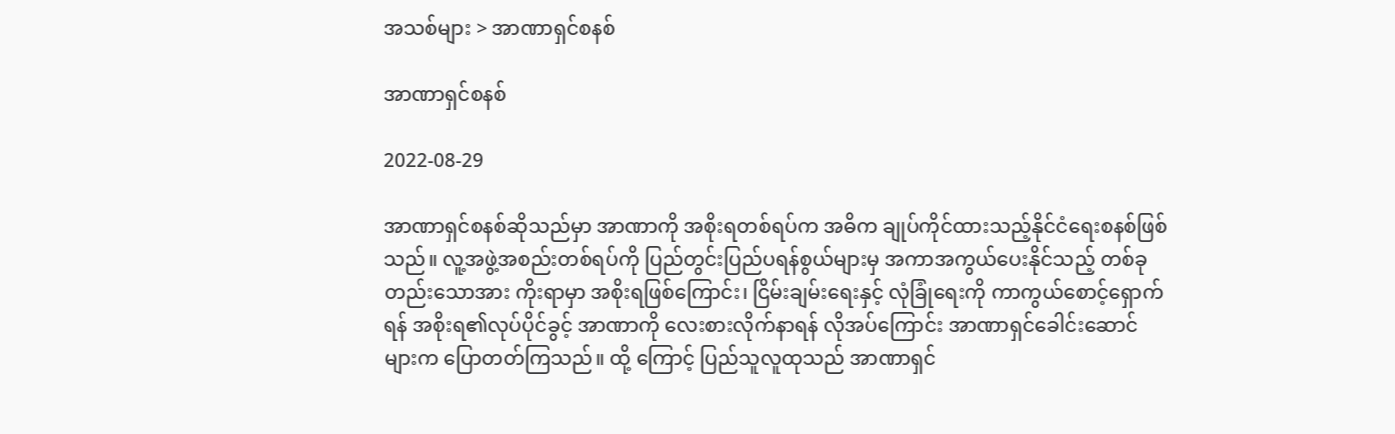အသစ်များ > အာဏာရှင်စနစ်

အာဏာရှင်စနစ်

2022-08-29

အာဏာရှင်စနစ်ဆိုသည်မှာ အာဏာကို အစိုးရတစ်ရပ်က အဓိက ချုပ်ကိုင်ထားသည့်နိုင်ငံရေးစနစ်ဖြစ်သည်။ လူ့အဖွဲ့အစည်းတစ်ရပ်ကို ပြည်တွင်းပြည်ပရန်စွယ်များမှ အကာအကွယ်ပေးနိုင်သည့် တစ်ခုတည်းသောအား ကိုးရာမှာ အစိုးရဖြစ်ကြောင်း၊ ငြိမ်းချမ်းရေးနှင့် လုံခြုံရေးကို ကာကွယ်စောင့်ရှောက်ရန် အစိုးရ၏လုပ်ပိုင်ခွင့် အာဏာကို လေးစားလိုက်နာရန် လိုအပ်ကြောင်း အာဏာရှင်ခေါင်းဆောင်များက ပြောတတ်ကြသည်။ ထို့ ကြောင့် ပြည်သူလူထုသည် အာဏာရှင်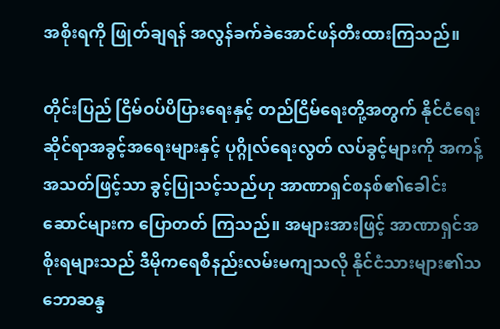အစိုးရကို ဖြုတ်ချရန် အလွန်ခက်ခဲအောင်ဖန်တီးထားကြသည်။

တိုင်းပြည် ငြိမ်ဝပ်ပိပြားရေးနှင့် တည်ငြိမ်ရေးတို့အတွက် နိုင်ငံရေးဆိုင်ရာအခွင့်အရေးများနှင့် ပုဂ္ဂိုလ်ရေးလွတ် လပ်ခွင့်များကို အကန့်အသတ်ဖြင့်သာ ခွင့်ပြုသင့်သည်ဟု အာဏာရှင်စနစ်၏ခေါင်းဆောင်များက ပြောတတ် ကြသည်။ အများအားဖြင့် အာဏာရှင်အစိုးရများသည် ဒီမိုကရေစီနည်းလမ်းမကျသလို နိုင်ငံသားများ၏သ ဘောဆန္ဒ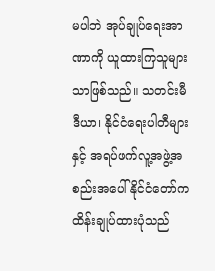မပါဘဲ အုပ်ချုပ်ရေးအာဏာကို ယူထားကြသူများသာဖြစ်သည်။ သတင်းမီဒီယာ၊ နိုင်ငံရေးပါတီများ နှင့် အရပ်ဖက်လူ့အဖွဲ့အစည်းအပေါ် နိုင်ငံတော်က ထိန်းချုပ်ထားပုံသည်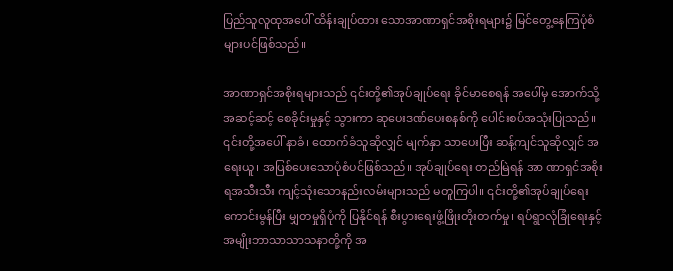ပြည်သူလူထုအပေါ် ထိန်းချုပ်ထား သောအာဏာရှင်အစိုးရများ၌ မြင်တွေ့နေကြပုံစံများပင်ဖြစ်သည်။

အာဏာရှင်အစိုးရများသည် ၎င်းတို့၏အုပ်ချုပ်ရေး ခိုင်မာစေရန် အပေါ်မှ အောက်သို့အဆင့်ဆင့် စေခိုင်းမှုနှင့် သွားကာ ဆုပေးဒဏ်ပေးစနစ်ကို ပေါင်းစပ်အသုံးပြုသည်။ ၎င်းတို့အပေါ် နာခံ၊ ထောက်ခံသူဆိုလျှင် မျက်နှာ သာပေးပြီး ဆန့်ကျင်သူဆိုလျှင် အရေးယူ၊ အပြစ်ပေးသောပုံစံပင်ဖြစ်သည်။ အုပ်ချုပ်ရေး တည်မြဲရန် အာ ဏာရှင်အစိုးရအသီးသီး ကျင့်သုံးသောနည်းလမ်းများသည် မတူကြပါ။ ၎င်းတို့၏အုပ်ချုပ်ရေး ကောင်းမွန်ပြီး မျှတမှုရှိပုံကို ပြနိုင်ရန် စီးပွားရေးဖွံ့ဖြိုးတိုးတက်မှု၊ ရပ်ရွာလုံခြုံရေးနှင့် အမျိုးဘာသာသာသနာတို့ကို အ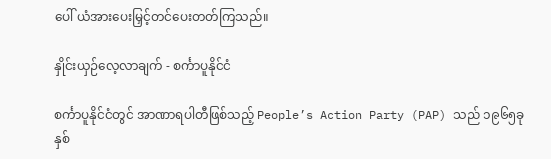ပေါ် ယံအားပေးမြှင့်တင်ပေးတတ်ကြသည်။

နှိုင်းယှဉ်လေ့လာချက် - စင်္ကာပူနိုင်ငံ

စင်္ကာပူနိုင်ငံတွင် အာဏာရပါတီဖြစ်သည့် People’s Action Party (PAP) သည် ၁၉၆၅ခုနှစ်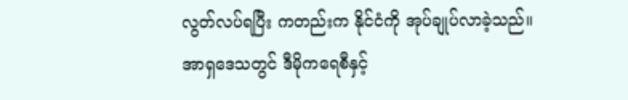လွတ်လပ်ရပြီး ကတည်းက နိုင်ငံကို အုပ်ချုပ်လာခဲ့သည်။ အာရှဒေသတွင် ဒီမိုကရေစီနှင့်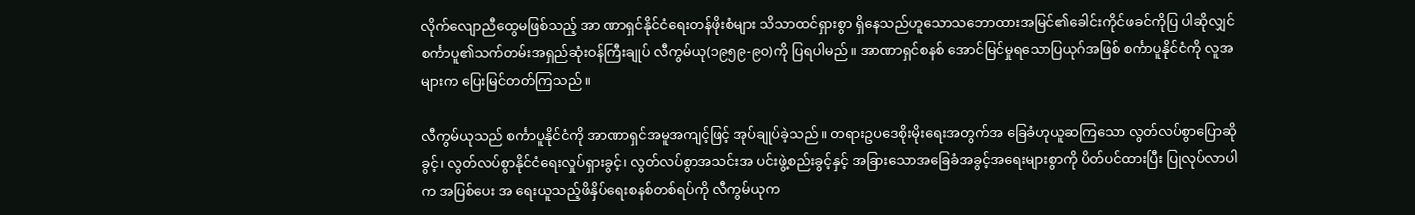လိုက်လျောညီထွေမဖြစ်သည့် အာ ဏာရှင်နိုင်ငံရေးတန်ဖိုးစံများ သိသာထင်ရှားစွာ ရှိနေသည်ဟူသောသဘောထားအမြင်၏ခေါင်းကိုင်ဖခင်ကိုပြ ပါဆိုလျှင် စင်္ကာပူ၏သက်တမ်းအရှည်ဆုံးဝန်ကြီးချုပ် လီကွမ်ယု(၁၉၅၉-၉၀)ကို ပြရပါမည်။ အာဏာရှင်စနစ် အောင်မြင်မှုရသောပြယုဂ်အဖြစ် စင်္ကာပူနိုင်ငံကို လူအများက ပြေးမြင်တတ်ကြသည်။

လီကွမ်ယုသည် စင်္ကာပူနိုင်ငံကို အာဏာရှင်အမူအကျင့်ဖြင့် အုပ်ချုပ်ခဲ့သည်။ တရားဥပဒေစိုးမိုးရေးအတွက်အ ခြေခံဟုယူဆကြသော လွတ်လပ်စွာပြောဆိုခွင့်၊ လွတ်လပ်စွာနိုင်ငံရေးလှုပ်ရှားခွင့်၊ လွတ်လပ်စွာအသင်းအ ပင်းဖွဲ့စည်းခွင့်နှင့် အခြားသောအခြေခံအခွင့်အရေးများစွာကို ပိတ်ပင်ထားပြီး ပြုလုပ်လာပါက အပြစ်ပေး အ ရေးယူသည့်ဖိနှိပ်ရေးစနစ်တစ်ရပ်ကို လီကွမ်ယုက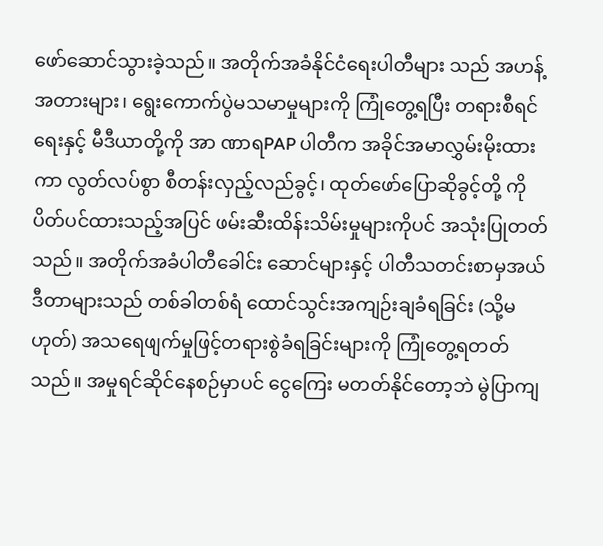ဖော်ဆောင်သွားခဲ့သည်။ အတိုက်အခံနိုင်ငံရေးပါတီများ သည် အဟန့်အတားများ၊ ရွေးကောက်ပွဲမသမာမှုများကို ကြုံတွေ့ရပြီး တရားစီရင်ရေးနှင့် မီဒီယာတို့ကို အာ ဏာရPAP ပါတီက အခိုင်အမာလွှမ်းမိုးထားကာ လွတ်လပ်စွာ စီတန်းလှည့်လည်ခွင့်၊ ထုတ်ဖော်ပြောဆိုခွင့်တို့ ကို ပိတ်ပင်ထားသည့်အပြင် ဖမ်းဆီးထိန်းသိမ်းမှုများကိုပင် အသုံးပြုတတ်သည်။ အတိုက်အခံပါတီခေါင်း ဆောင်များနှင့် ပါတီသတင်းစာမှအယ်ဒီတာများသည် တစ်ခါတစ်ရံ ထောင်သွင်းအကျဉ်းချခံရခြင်း (သို့မ ဟုတ်) အသရေဖျက်မှုဖြင့်တရားစွဲခံရခြင်းများကို ကြုံတွေ့ရတတ်သည်။ အမှုရင်ဆိုင်နေစဉ်မှာပင် ငွေကြေး မတတ်နိုင်တော့ဘဲ မွဲပြာကျ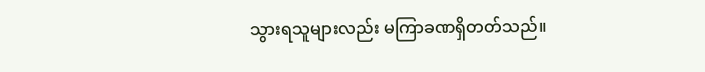သွားရသူများလည်း မကြာခဏရှိတတ်သည်။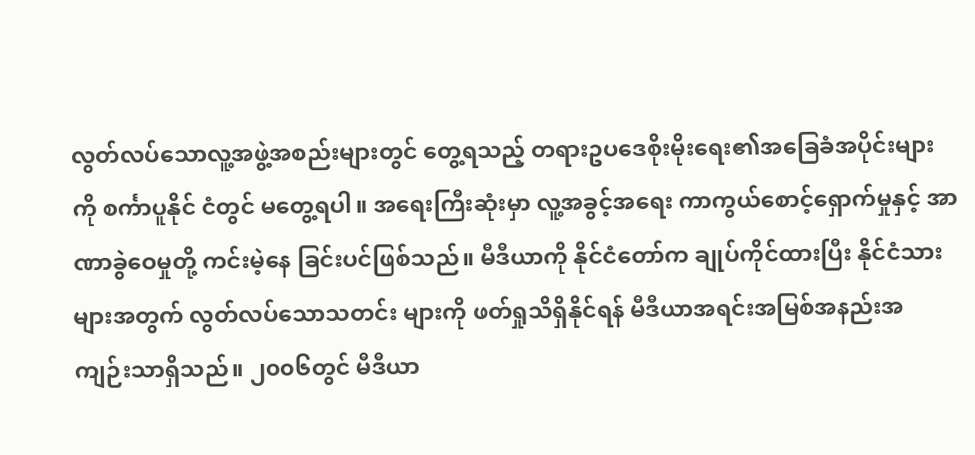လွတ်လပ်သောလူ့အဖွဲ့အစည်းများတွင် တွေ့ရသည့် တရားဥပဒေစိုးမိုးရေး၏အခြေခံအပိုင်းများကို စင်္ကာပူနိုင် ငံတွင် မတွေ့ရပါ။ အရေးကြီးဆုံးမှာ လူ့အခွင့်အရေး ကာကွယ်စောင့်ရှောက်မှုနှင့် အာဏာခွဲဝေမှုတို့ ကင်းမဲ့နေ ခြင်းပင်ဖြစ်သည်။ မီဒီယာကို နိုင်ငံတော်က ချုပ်ကိုင်ထားပြီး နိုင်ငံသားများအတွက် လွတ်လပ်သောသတင်း များကို ဖတ်ရှုသိရှိနိုင်ရန် မီဒီယာအရင်းအမြစ်အနည်းအကျဉ်းသာရှိသည်။ ၂၀၀၆တွင် မီဒီယာ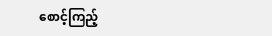စောင့်ကြည့်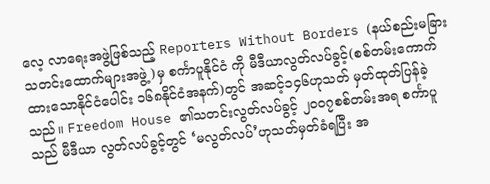လေ့ လာရေးအဖွဲ့ဖြစ်သည့် Reporters Without Borders (နယ်စည်းမခြားသတင်းထောက်များအဖွဲ့)မှ စင်္ကာပူနိုင်ငံ ကို မီဒီယာလွတ်လပ်ခွင့်(စစ်တမ်းကောက်ထားသောနိုင်ငံပေါင်း ၁၆၈နိုင်ငံအနက်)တွင် အဆင့်၁၄၆ဟုသတ် မှတ်ထုတ်ပြန်ခဲ့သည်။ Freedom House ၏သတင်းလွတ်လပ်ခွင့် ၂၀၀၇စစ်တမ်းအရ စင်္ကာပူသည် မီဒီယာ လွတ်လပ်ခွင့်တွင် ‘မလွတ်လပ်’ဟုသတ်မှတ်ခံရပြီး အ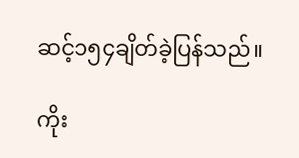ဆင့်၁၅၄ချိတ်ခဲ့ပြန်သည်။

ကိုး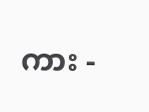ကား -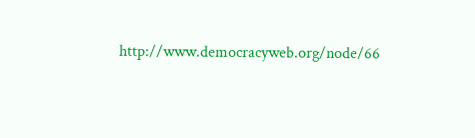http://www.democracyweb.org/node/66